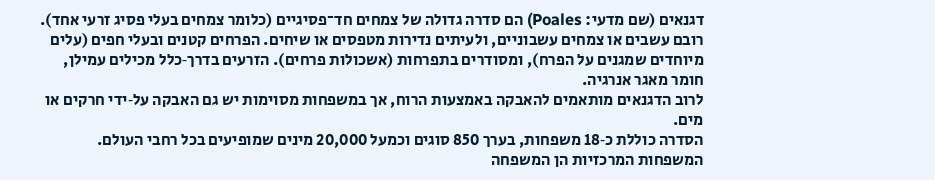דגנאים (שם מדעי: Poales) הם סדרה גדולה של צמחים חד־פסיגיים (כלומר צמחים בעלי פסיג זרעי אחד).
רובם עשבים או צמחים עשבוניים, ולעיתים נדירות מטפסים או שיחים. הפרחים קטנים ובעלי חפים (עלים מיוחדים שמגנים על הפרח), ומסודרים בתפרחות (אשכולות פרחים). הזרעים בדרך‑כלל מכילים עמילן, חומר מאגר אנרגיה.
לרוב הדגנאים מותאמים להאבקה באמצעות הרוח, אך במשפחות מסוימות יש גם האבקה על‑ידי חרקים או מים.
הסדרה כוללת כ‑18 משפחות, בערך 850 סוגים וכמעל 20,000 מינים שמופיעים בכל רחבי העולם. המשפחות המרכזיות הן המשפחה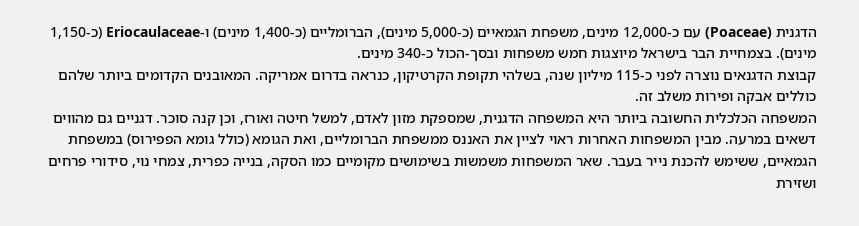הדגנית (Poaceae) עם כ‑12,000 מינים, משפחת הגמאיים (כ‑5,000 מינים), הברומליים (כ‑1,400 מינים) ו‑Eriocaulaceae (כ‑1,150 מינים). בצמחיית הבר בישראל מיוצגות חמש משפחות ובסך‑הכול כ‑340 מינים.
קבוצת הדגנאים נוצרה לפני כ‑115 מיליון שנה, בשלהי תקופת הקרטיקון, כנראה בדרום אמריקה. המאובנים הקדומים ביותר שלהם כוללים אבקה ופירות משלב זה.
המשפחה הכלכלית החשובה ביותר היא המשפחה הדגנית, שמספקת מזון לאדם, למשל חיטה ואורז, וכן קנה סוכר. דגניים גם מהווים דשאים במרעה. מבין המשפחות האחרות ראוי לציין את האננס ממשפחת הברומליים, ואת הגומא (כולל גומא הפפירוס) במשפחת הגמאיים, ששימש להכנת נייר בעבר. שאר המשפחות משמשות בשימושים מקומיים כמו הסקה, בנייה כפרית, צמחי נוי, סידורי פרחים ושזירת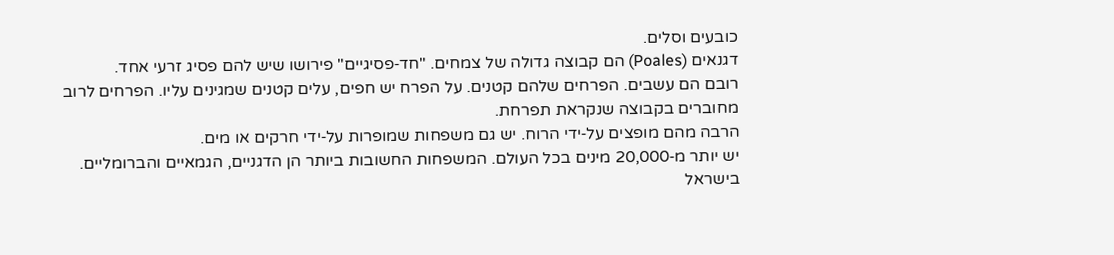כובעים וסלים.
דגנאים (Poales) הם קבוצה גדולה של צמחים. "חד‑פסיגיים" פירושו שיש להם פסיג זרעי אחד.
רובם הם עשבים. הפרחים שלהם קטנים. על הפרח יש חפים, עלים קטנים שמגינים עליו. הפרחים לרוב מחוברים בקבוצה שנקראת תפרחת.
הרבה מהם מופצים על‑ידי הרוח. יש גם משפחות שמופרות על‑ידי חרקים או מים.
יש יותר מ‑20,000 מינים בכל העולם. המשפחות החשובות ביותר הן הדגניים, הגמאיים והברומליים. בישראל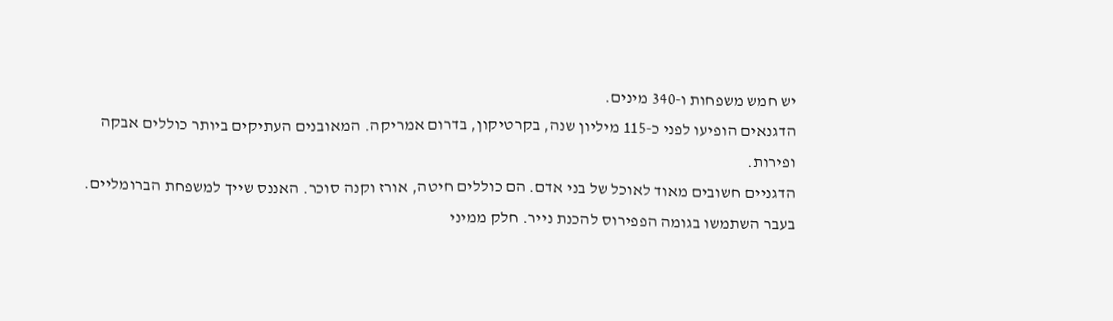יש חמש משפחות ו‑340 מינים.
הדגנאים הופיעו לפני כ‑115 מיליון שנה, בקרטיקון, בדרום אמריקה. המאובנים העתיקים ביותר כוללים אבקה ופירות.
הדגניים חשובים מאוד לאוכל של בני אדם. הם כוללים חיטה, אורז וקנה סוכר. האננס שייך למשפחת הברומליים. בעבר השתמשו בגומה הפפירוס להכנת נייר. חלק ממיני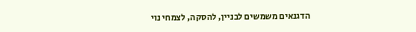הדגנאים משמשים לבניין, להסקה, לצמחי נוי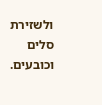ולשזירת סלים וכובעים.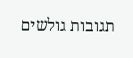תגובות גולשים